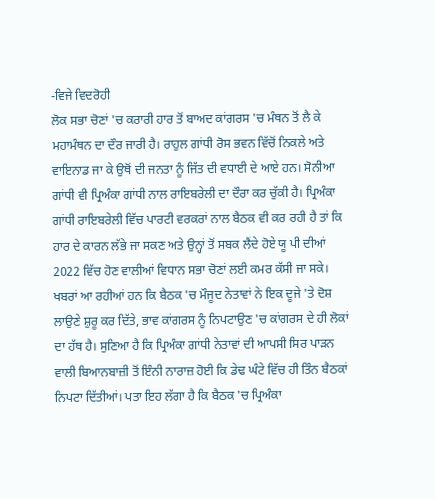-ਵਿਜੇ ਵਿਦਰੋਹੀ
ਲੋਕ ਸਭਾ ਚੋਣਾਂ 'ਚ ਕਰਾਰੀ ਹਾਰ ਤੋਂ ਬਾਅਦ ਕਾਂਗਰਸ 'ਚ ਮੰਥਨ ਤੋਂ ਲੈ ਕੇ ਮਹਾਮੰਥਨ ਦਾ ਦੌਰ ਜਾਰੀ ਹੈ। ਰਾਹੁਲ ਗਾਂਧੀ ਰੋਸ ਭਵਨ ਵਿੱਚੋਂ ਨਿਕਲੇ ਅਤੇ ਵਾਇਨਾਡ ਜਾ ਕੇ ਉਥੋਂ ਦੀ ਜਨਤਾ ਨੂੰ ਜਿੱਤ ਦੀ ਵਧਾਈ ਦੇ ਆਏ ਹਨ। ਸੋਨੀਆ ਗਾਂਧੀ ਵੀ ਪ੍ਰਿਅੰਕਾ ਗਾਂਧੀ ਨਾਲ ਰਾਇਬਰੇਲੀ ਦਾ ਦੌਰਾ ਕਰ ਚੁੱਕੀ ਹੈ। ਪ੍ਰਿਅੰਕਾ ਗਾਂਧੀ ਰਾਇਬਰੇਲੀ ਵਿੱਚ ਪਾਰਟੀ ਵਰਕਰਾਂ ਨਾਲ ਬੈਠਕ ਵੀ ਕਰ ਰਹੀ ਹੈ ਤਾਂ ਕਿ ਹਾਰ ਦੇ ਕਾਰਨ ਲੱਭੇ ਜਾ ਸਕਣ ਅਤੇ ਉਨ੍ਹਾਂ ਤੋਂ ਸਬਕ ਲੈਂਦੇ ਹੋਏ ਯੂ ਪੀ ਦੀਆਂ 2022 ਵਿੱਚ ਹੋਣ ਵਾਲੀਆਂ ਵਿਧਾਨ ਸਭਾ ਚੋਣਾਂ ਲਈ ਕਮਰ ਕੱਸੀ ਜਾ ਸਕੇ। ਖਬਰਾਂ ਆ ਰਹੀਆਂ ਹਨ ਕਿ ਬੈਠਕ 'ਚ ਮੌਜੂਦ ਨੇਤਾਵਾਂ ਨੇ ਇਕ ਦੂਜੇ 'ਤੇ ਦੋਸ਼ ਲਾਉਣੇ ਸ਼ੁਰੂ ਕਰ ਦਿੱਤੇ, ਭਾਵ ਕਾਂਗਰਸ ਨੂੰ ਨਿਪਟਾਉਣ 'ਚ ਕਾਂਗਰਸ ਦੇ ਹੀ ਲੋਕਾਂ ਦਾ ਹੱਥ ਹੈ। ਸੁਣਿਆ ਹੈ ਕਿ ਪ੍ਰਿਅੰਕਾ ਗਾਂਧੀ ਨੇਤਾਵਾਂ ਦੀ ਆਪਸੀ ਸਿਰ ਪਾੜਨ ਵਾਲੀ ਬਿਆਨਬਾਜ਼ੀ ਤੋਂ ਇੰਨੀ ਨਾਰਾਜ਼ ਹੋਈ ਕਿ ਡੇਢ ਘੰਟੇ ਵਿੱਚ ਹੀ ਤਿੰਨ ਬੈਠਕਾਂ ਨਿਪਟਾ ਦਿੱਤੀਆਂ। ਪਤਾ ਇਹ ਲੱਗਾ ਹੈ ਕਿ ਬੈਠਕ 'ਚ ਪ੍ਰਿਅੰਕਾ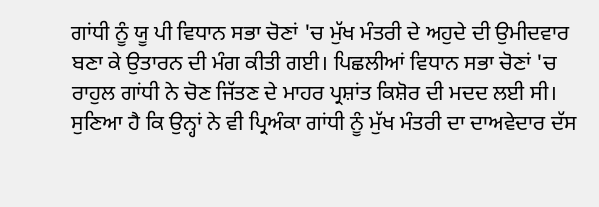ਗਾਂਧੀ ਨੂੰ ਯੂ ਪੀ ਵਿਧਾਨ ਸਭਾ ਚੋਣਾਂ 'ਚ ਮੁੱਖ ਮੰਤਰੀ ਦੇ ਅਹੁਦੇ ਦੀ ਉਮੀਦਵਾਰ ਬਣਾ ਕੇ ਉਤਾਰਨ ਦੀ ਮੰਗ ਕੀਤੀ ਗਈ। ਪਿਛਲੀਆਂ ਵਿਧਾਨ ਸਭਾ ਚੋਣਾਂ 'ਚ ਰਾਹੁਲ ਗਾਂਧੀ ਨੇ ਚੋਣ ਜਿੱਤਣ ਦੇ ਮਾਹਰ ਪ੍ਰਸ਼ਾਂਤ ਕਿਸ਼ੋਰ ਦੀ ਮਦਦ ਲਈ ਸੀ। ਸੁਣਿਆ ਹੈ ਕਿ ਉਨ੍ਹਾਂ ਨੇ ਵੀ ਪ੍ਰਿਅੰਕਾ ਗਾਂਧੀ ਨੂੰ ਮੁੱਖ ਮੰਤਰੀ ਦਾ ਦਾਅਵੇਦਾਰ ਦੱਸ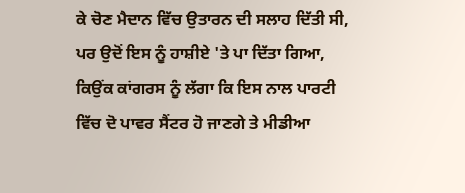ਕੇ ਚੋਣ ਮੈਦਾਨ ਵਿੱਚ ਉਤਾਰਨ ਦੀ ਸਲਾਹ ਦਿੱਤੀ ਸੀ, ਪਰ ਉਦੋਂ ਇਸ ਨੂੰ ਹਾਸ਼ੀਏ 'ਤੇ ਪਾ ਦਿੱਤਾ ਗਿਆ, ਕਿਉਂਕ ਕਾਂਗਰਸ ਨੂੰ ਲੱਗਾ ਕਿ ਇਸ ਨਾਲ ਪਾਰਟੀ ਵਿੱਚ ਦੋ ਪਾਵਰ ਸੈਂਟਰ ਹੋ ਜਾਣਗੇ ਤੇ ਮੀਡੀਆ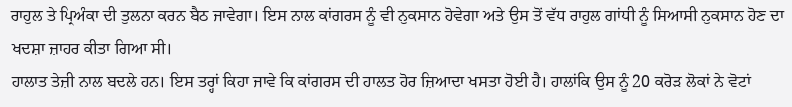ਰਾਹੁਲ ਤੇ ਪ੍ਰਿਅੰਕਾ ਦੀ ਤੁਲਨਾ ਕਰਨ ਬੈਠ ਜਾਵੇਗਾ। ਇਸ ਨਾਲ ਕਾਂਗਰਸ ਨੂੰ ਵੀ ਨੁਕਸਾਨ ਹੋਵੇਗਾ ਅਤੇ ਉਸ ਤੋਂ ਵੱਧ ਰਾਹੁਲ ਗਾਂਧੀ ਨੂੰ ਸਿਆਸੀ ਨੁਕਸਾਨ ਹੋਣ ਦਾ ਖਦਸ਼ਾ ਜ਼ਾਹਰ ਕੀਤਾ ਗਿਆ ਸੀ।
ਹਾਲਾਤ ਤੇਜ਼ੀ ਨਾਲ ਬਦਲੇ ਹਨ। ਇਸ ਤਰ੍ਹਾਂ ਕਿਹਾ ਜਾਵੇ ਕਿ ਕਾਂਗਰਸ ਦੀ ਹਾਲਤ ਹੋਰ ਜ਼ਿਆਦਾ ਖਸਤਾ ਹੋਈ ਹੈ। ਹਾਲਾਂਕਿ ਉਸ ਨੂੰ 20 ਕਰੋੜ ਲੋਕਾਂ ਨੇ ਵੋਟਾਂ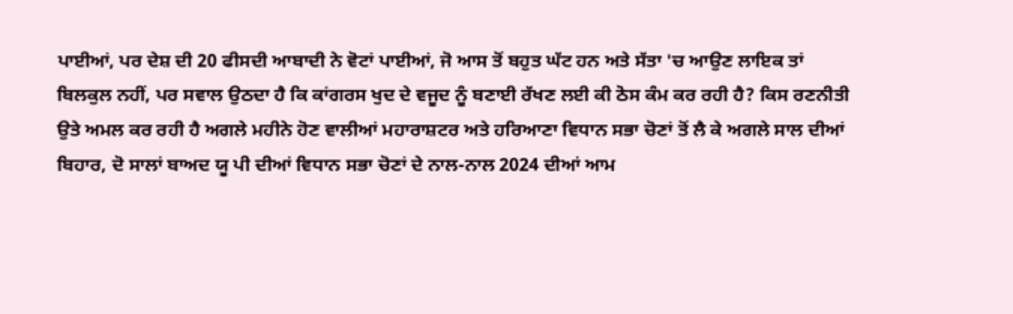ਪਾਈਆਂ, ਪਰ ਦੇਸ਼ ਦੀ 20 ਫੀਸਦੀ ਆਬਾਦੀ ਨੇ ਵੋਟਾਂ ਪਾਈਆਂ, ਜੋ ਆਸ ਤੋਂ ਬਹੁਤ ਘੱਟ ਹਨ ਅਤੇ ਸੱਤਾ 'ਚ ਆਉਣ ਲਾਇਕ ਤਾਂ ਬਿਲਕੁਲ ਨਹੀਂ, ਪਰ ਸਵਾਲ ਉਠਦਾ ਹੈ ਕਿ ਕਾਂਗਰਸ ਖੁਦ ਦੇ ਵਜੂਦ ਨੂੰ ਬਣਾਈ ਰੱਖਣ ਲਈ ਕੀ ਠੋਸ ਕੰਮ ਕਰ ਰਹੀ ਹੈ? ਕਿਸ ਰਣਨੀਤੀ ਉਤੇ ਅਮਲ ਕਰ ਰਹੀ ਹੈ ਅਗਲੇ ਮਹੀਨੇ ਹੋਣ ਵਾਲੀਆਂ ਮਹਾਰਾਸ਼ਟਰ ਅਤੇ ਹਰਿਆਣਾ ਵਿਧਾਨ ਸਭਾ ਚੋਣਾਂ ਤੋਂ ਲੈ ਕੇ ਅਗਲੇ ਸਾਲ ਦੀਆਂ ਬਿਹਾਰ, ਦੋ ਸਾਲਾਂ ਬਾਅਦ ਯੂ ਪੀ ਦੀਆਂ ਵਿਧਾਨ ਸਭਾ ਚੋਣਾਂ ਦੇ ਨਾਲ-ਨਾਲ 2024 ਦੀਆਂ ਆਮ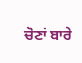ਚੋਣਾਂ ਬਾਰੇ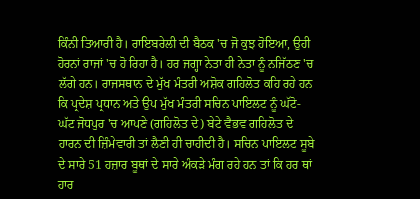ਕਿੰਨੀ ਤਿਆਰੀ ਹੈ। ਰਾਇਬਰੇਲੀ ਦੀ ਬੈਠਕ 'ਚ ਜੋ ਕੁਝ ਹੋਇਆ, ਉਹੀ ਹੋਰਨਾਂ ਰਾਜਾਂ 'ਚ ਹੋ ਰਿਹਾ ਹੈ। ਹਰ ਜਗ੍ਹਾ ਨੇਤਾ ਹੀ ਨੇਤਾ ਨੂੰ ਨਜਿੱਠਣ 'ਚ ਲੱਗੇ ਹਨ। ਰਾਜਸਥਾਨ ਦੇ ਮੁੱਖ ਮੰਤਰੀ ਅਸ਼ੋਕ ਗਹਿਲੋਤ ਕਹਿ ਰਹੇ ਹਨ ਕਿ ਪ੍ਰਦੇਸ਼ ਪ੍ਰਧਾਨ ਅਤੇ ਉਪ ਮੁੱਖ ਮੰਤਰੀ ਸਚਿਨ ਪਾਇਲਟ ਨੂੰ ਘੱਟੋ-ਘੱਟ ਜੋਧਪੁਰ 'ਚ ਆਪਣੇ (ਗਹਿਲੋਤ ਦੇ) ਬੇਟੇ ਵੈਭਵ ਗਹਿਲੋਤ ਦੇ ਹਾਰਨ ਦੀ ਜ਼ਿੰਮੇਵਾਰੀ ਤਾਂ ਲੈਣੀ ਹੀ ਚਾਹੀਦੀ ਹੈ। ਸਚਿਨ ਪਾਇਲਟ ਸੂਬੇ ਦੇ ਸਾਰੇ 51 ਹਜ਼ਾਰ ਬੂਥਾਂ ਦੇ ਸਾਰੇ ਅੰਕੜੇ ਮੰਗ ਰਹੇ ਹਨ ਤਾਂ ਕਿ ਹਰ ਥਾਂ ਹਾਰ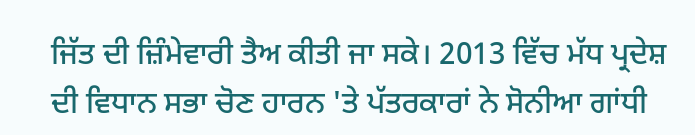ਜਿੱਤ ਦੀ ਜ਼ਿੰਮੇਵਾਰੀ ਤੈਅ ਕੀਤੀ ਜਾ ਸਕੇ। 2013 ਵਿੱਚ ਮੱਧ ਪ੍ਰਦੇਸ਼ ਦੀ ਵਿਧਾਨ ਸਭਾ ਚੋਣ ਹਾਰਨ 'ਤੇ ਪੱਤਰਕਾਰਾਂ ਨੇ ਸੋਨੀਆ ਗਾਂਧੀ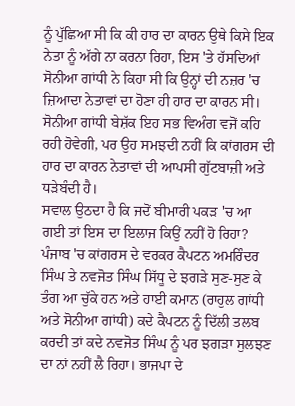ਨੂੰ ਪੁੱਛਿਆ ਸੀ ਕਿ ਕੀ ਹਾਰ ਦਾ ਕਾਰਨ ਉਥੇ ਕਿਸੇ ਇਕ ਨੇਤਾ ਨੂੰ ਅੱਗੇ ਨਾ ਕਰਨਾ ਰਿਹਾ, ਇਸ 'ਤੇ ਹੱਸਦਿਆਂ ਸੋਨੀਆ ਗਾਂਧੀ ਨੇ ਕਿਹਾ ਸੀ ਕਿ ਉਨ੍ਹਾਂ ਦੀ ਨਜ਼ਰ 'ਚ ਜ਼ਿਆਦਾ ਨੇਤਾਵਾਂ ਦਾ ਹੋਣਾ ਹੀ ਹਾਰ ਦਾ ਕਾਰਨ ਸੀ। ਸੋਨੀਆ ਗਾਂਧੀ ਬੇਸ਼ੱਕ ਇਹ ਸਭ ਵਿਅੰਗ ਵਜੋਂ ਕਹਿ ਰਹੀ ਹੋਵੇਗੀ, ਪਰ ਉਹ ਸਮਝਦੀ ਨਹੀਂ ਕਿ ਕਾਂਗਰਸ ਦੀ ਹਾਰ ਦਾ ਕਾਰਨ ਨੇਤਾਵਾਂ ਦੀ ਆਪਸੀ ਗੁੱਟਬਾਜ਼ੀ ਅਤੇ ਧੜੇਬੰਦੀ ਹੈ।
ਸਵਾਲ ਉਠਦਾ ਹੈ ਕਿ ਜਦੋਂ ਬੀਮਾਰੀ ਪਕੜ 'ਚ ਆ ਗਈ ਤਾਂ ਇਸ ਦਾ ਇਲਾਜ ਕਿਉਂ ਨਹੀਂ ਹੋ ਰਿਹਾ? ਪੰਜਾਬ 'ਚ ਕਾਂਗਰਸ ਦੇ ਵਰਕਰ ਕੈਪਟਨ ਅਮਰਿੰਦਰ ਸਿੰਘ ਤੇ ਨਵਜੋਤ ਸਿੰਘ ਸਿੱਧੂ ਦੇ ਝਗੜੇ ਸੁਣ-ਸੁਣ ਕੇ ਤੰਗ ਆ ਚੁੱਕੇ ਹਨ ਅਤੇ ਹਾਈ ਕਮਾਨ (ਰਾਹੁਲ ਗਾਂਧੀ ਅਤੇ ਸੋਨੀਆ ਗਾਂਧੀ) ਕਦੇ ਕੈਪਟਨ ਨੂੰ ਦਿੱਲੀ ਤਲਬ ਕਰਦੀ ਤਾਂ ਕਦੇ ਨਵਜੋਤ ਸਿੰਘ ਨੂੰ ਪਰ ਝਗੜਾ ਸੁਲਝਣ ਦਾ ਨਾਂ ਨਹੀਂ ਲੈ ਰਿਹਾ। ਭਾਜਪਾ ਦੇ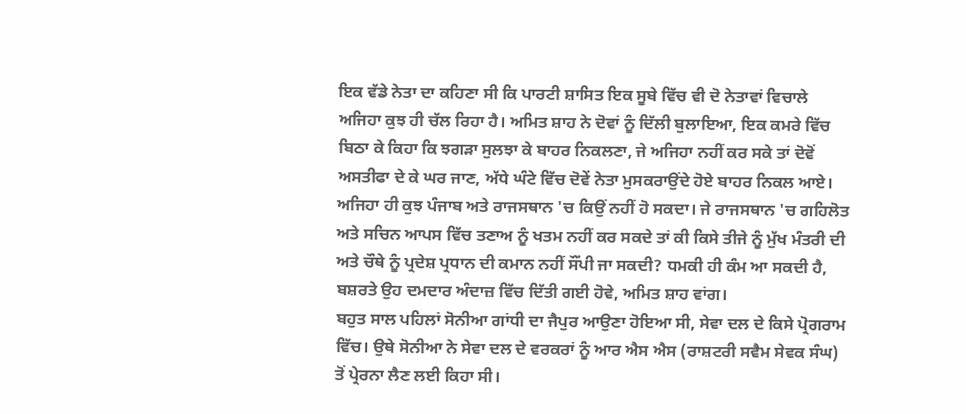ਇਕ ਵੱਡੇ ਨੇਤਾ ਦਾ ਕਹਿਣਾ ਸੀ ਕਿ ਪਾਰਟੀ ਸ਼ਾਸਿਤ ਇਕ ਸੂਬੇ ਵਿੱਚ ਵੀ ਦੋ ਨੇਤਾਵਾਂ ਵਿਚਾਲੇ ਅਜਿਹਾ ਕੁਝ ਹੀ ਚੱਲ ਰਿਹਾ ਹੈ। ਅਮਿਤ ਸ਼ਾਹ ਨੇ ਦੋਵਾਂ ਨੂੰ ਦਿੱਲੀ ਬੁਲਾਇਆ, ਇਕ ਕਮਰੇ ਵਿੱਚ ਬਿਠਾ ਕੇ ਕਿਹਾ ਕਿ ਝਗੜਾ ਸੁਲਝਾ ਕੇ ਬਾਹਰ ਨਿਕਲਣਾ, ਜੇ ਅਜਿਹਾ ਨਹੀਂ ਕਰ ਸਕੇ ਤਾਂ ਦੋਵੋਂ ਅਸਤੀਫਾ ਦੇ ਕੇ ਘਰ ਜਾਣ, ਅੱਧੇ ਘੰਟੇ ਵਿੱਚ ਦੋਵੇਂ ਨੇਤਾ ਮੁਸਕਰਾਉਂਦੇ ਹੋਏ ਬਾਹਰ ਨਿਕਲ ਆਏ। ਅਜਿਹਾ ਹੀ ਕੁਝ ਪੰਜਾਬ ਅਤੇ ਰਾਜਸਥਾਨ 'ਚ ਕਿਉਂ ਨਹੀਂ ਹੋ ਸਕਦਾ। ਜੇ ਰਾਜਸਥਾਨ 'ਚ ਗਹਿਲੋਤ ਅਤੇ ਸਚਿਨ ਆਪਸ ਵਿੱਚ ਤਣਾਅ ਨੂੰ ਖਤਮ ਨਹੀਂ ਕਰ ਸਕਦੇ ਤਾਂ ਕੀ ਕਿਸੇ ਤੀਜੇ ਨੂੰ ਮੁੱਖ ਮੰਤਰੀ ਦੀ ਅਤੇ ਚੌਥੇ ਨੂੰ ਪ੍ਰਦੇਸ਼ ਪ੍ਰਧਾਨ ਦੀ ਕਮਾਨ ਨਹੀਂ ਸੌਂਪੀ ਜਾ ਸਕਦੀ? ਧਮਕੀ ਹੀ ਕੰਮ ਆ ਸਕਦੀ ਹੈ, ਬਸ਼ਰਤੇ ਉਹ ਦਮਦਾਰ ਅੰਦਾਜ਼ ਵਿੱਚ ਦਿੱਤੀ ਗਈ ਹੋਵੇ, ਅਮਿਤ ਸ਼ਾਹ ਵਾਂਗ।
ਬਹੁਤ ਸਾਲ ਪਹਿਲਾਂ ਸੋਨੀਆ ਗਾਂਧੀ ਦਾ ਜੈਪੁਰ ਆਉਣਾ ਹੋਇਆ ਸੀ, ਸੇਵਾ ਦਲ ਦੇ ਕਿਸੇ ਪ੍ਰੋਗਰਾਮ ਵਿੱਚ। ਉਥੇ ਸੋਨੀਆ ਨੇ ਸੇਵਾ ਦਲ ਦੇ ਵਰਕਰਾਂ ਨੂੰ ਆਰ ਐਸ ਐਸ (ਰਾਸ਼ਟਰੀ ਸਵੈਮ ਸੇਵਕ ਸੰਘ) ਤੋਂ ਪ੍ਰੇਰਨਾ ਲੈਣ ਲਈ ਕਿਹਾ ਸੀ।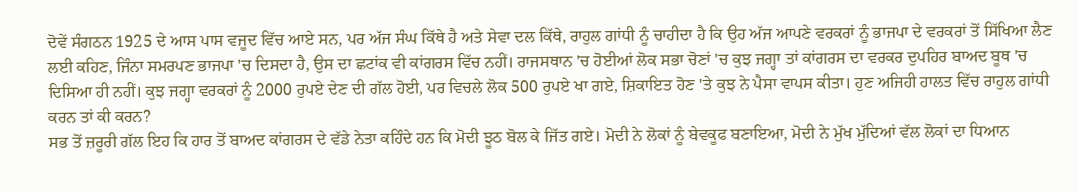ਦੋਵੇਂ ਸੰਗਠਨ 1925 ਦੇ ਆਸ ਪਾਸ ਵਜੂਦ ਵਿੱਚ ਆਏ ਸਨ, ਪਰ ਅੱਜ ਸੰਘ ਕਿੱਥੇ ਹੈ ਅਤੇ ਸੇਵਾ ਦਲ ਕਿੱਥੇ, ਰਾਹੁਲ ਗਾਂਧੀ ਨੂੰ ਚਾਹੀਦਾ ਹੈ ਕਿ ਉਹ ਅੱਜ ਆਪਣੇ ਵਰਕਰਾਂ ਨੂੰ ਭਾਜਪਾ ਦੇ ਵਰਕਰਾਂ ਤੋਂ ਸਿੱਖਿਆ ਲੈਣ ਲਈ ਕਹਿਣ, ਜਿੰਨਾ ਸਮਰਪਣ ਭਾਜਪਾ 'ਚ ਦਿਸਦਾ ਹੈ, ਉਸ ਦਾ ਛਟਾਂਕ ਵੀ ਕਾਂਗਰਸ ਵਿੱਚ ਨਹੀਂ। ਰਾਜਸਥਾਨ 'ਚ ਹੋਈਆਂ ਲੋਕ ਸਭਾ ਚੋਣਾਂ 'ਚ ਕੁਝ ਜਗ੍ਹਾ ਤਾਂ ਕਾਂਗਰਸ ਦਾ ਵਰਕਰ ਦੁਪਹਿਰ ਬਾਅਦ ਬੂਥ 'ਚ ਦਿਸਿਆ ਹੀ ਨਹੀਂ। ਕੁਝ ਜਗ੍ਹਾ ਵਰਕਰਾਂ ਨੂੰ 2000 ਰੁਪਏ ਦੇਣ ਦੀ ਗੱਲ ਹੋਈ, ਪਰ ਵਿਚਲੇ ਲੋਕ 500 ਰੁਪਏ ਖਾ ਗਏ, ਸ਼ਿਕਾਇਤ ਹੋਣ 'ਤੇ ਕੁਝ ਨੇ ਪੈਸਾ ਵਾਪਸ ਕੀਤਾ। ਹੁਣ ਅਜਿਹੀ ਹਾਲਤ ਵਿੱਚ ਰਾਹੁਲ ਗਾਂਧੀ ਕਰਨ ਤਾਂ ਕੀ ਕਰਨ?
ਸਭ ਤੋਂ ਜ਼ਰੂਰੀ ਗੱਲ ਇਹ ਕਿ ਹਾਰ ਤੋਂ ਬਾਅਦ ਕਾਂਗਰਸ ਦੇ ਵੱਡੇ ਨੇਤਾ ਕਹਿੰਦੇ ਹਨ ਕਿ ਮੋਦੀ ਝੂਠ ਬੋਲ ਕੇ ਜਿੱਤ ਗਏ। ਮੋਦੀ ਨੇ ਲੋਕਾਂ ਨੂੰ ਬੇਵਕੂਫ ਬਣਾਇਆ, ਮੋਦੀ ਨੇ ਮੁੱਖ ਮੁੱਦਿਆਂ ਵੱਲ ਲੋਕਾਂ ਦਾ ਧਿਆਨ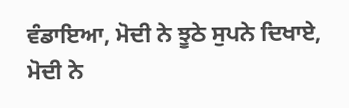ਵੰਡਾਇਆ, ਮੋਦੀ ਨੇ ਝੂਠੇ ਸੁਪਨੇ ਦਿਖਾਏ, ਮੋਦੀ ਨੇ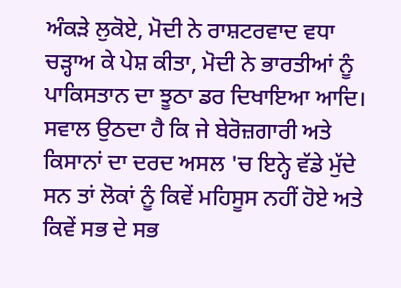ਅੰਕੜੇ ਲੁਕੋਏ, ਮੋਦੀ ਨੇ ਰਾਸ਼ਟਰਵਾਦ ਵਧਾ ਚੜ੍ਹਾਅ ਕੇ ਪੇਸ਼ ਕੀਤਾ, ਮੋਦੀ ਨੇ ਭਾਰਤੀਆਂ ਨੂੰ ਪਾਕਿਸਤਾਨ ਦਾ ਝੂਠਾ ਡਰ ਦਿਖਾਇਆ ਆਦਿ। ਸਵਾਲ ਉਠਦਾ ਹੈ ਕਿ ਜੇ ਬੇਰੋਜ਼ਗਾਰੀ ਅਤੇ ਕਿਸਾਨਾਂ ਦਾ ਦਰਦ ਅਸਲ 'ਚ ਇਨ੍ਹੇ ਵੱਡੇ ਮੁੱਦੇ ਸਨ ਤਾਂ ਲੋਕਾਂ ਨੂੰ ਕਿਵੇਂ ਮਹਿਸੂਸ ਨਹੀਂ ਹੋਏ ਅਤੇ ਕਿਵੇਂ ਸਭ ਦੇ ਸਭ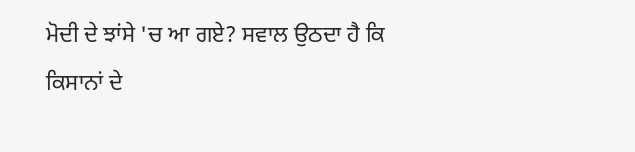ਮੋਦੀ ਦੇ ਝਾਂਸੇ 'ਚ ਆ ਗਏ? ਸਵਾਲ ਉਠਦਾ ਹੈ ਕਿ ਕਿਸਾਨਾਂ ਦੇ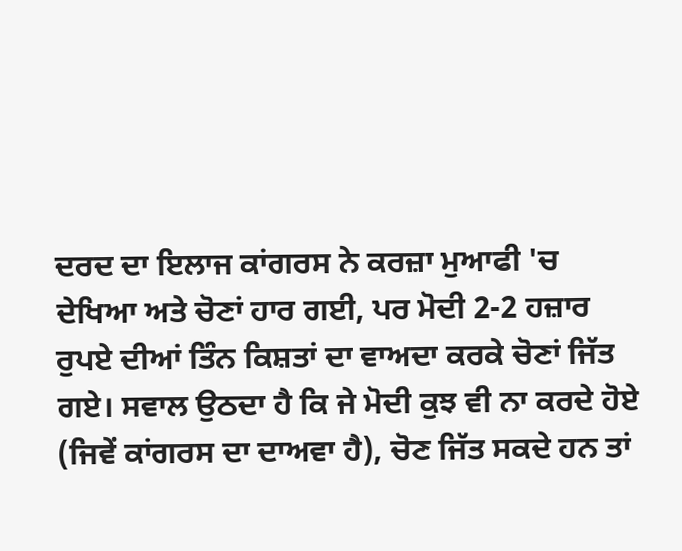ਦਰਦ ਦਾ ਇਲਾਜ ਕਾਂਗਰਸ ਨੇ ਕਰਜ਼ਾ ਮੁਆਫੀ 'ਚ ਦੇਖਿਆ ਅਤੇ ਚੋਣਾਂ ਹਾਰ ਗਈ, ਪਰ ਮੋਦੀ 2-2 ਹਜ਼ਾਰ ਰੁਪਏ ਦੀਆਂ ਤਿੰਨ ਕਿਸ਼ਤਾਂ ਦਾ ਵਾਅਦਾ ਕਰਕੇ ਚੋਣਾਂ ਜਿੱਤ ਗਏ। ਸਵਾਲ ਉਠਦਾ ਹੈ ਕਿ ਜੇ ਮੋਦੀ ਕੁਝ ਵੀ ਨਾ ਕਰਦੇ ਹੋਏ (ਜਿਵੇਂ ਕਾਂਗਰਸ ਦਾ ਦਾਅਵਾ ਹੈ), ਚੋਣ ਜਿੱਤ ਸਕਦੇ ਹਨ ਤਾਂ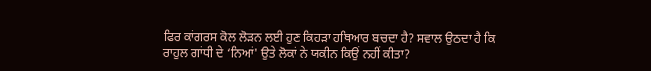ਫਿਰ ਕਾਂਗਰਸ ਕੋਲ ਲੋੜਨ ਲਈ ਹੁਣ ਕਿਹੜਾ ਹਥਿਆਰ ਬਚਦਾ ਹੈ? ਸਵਾਲ ਉਠਦਾ ਹੈ ਕਿ ਰਾਹੁਲ ਗਾਂਧੀ ਦੇ ‘ਨਿਆਂ' ਉਤੇ ਲੋਕਾਂ ਨੇ ਯਕੀਨ ਕਿਉਂ ਨਹੀਂ ਕੀਤਾ?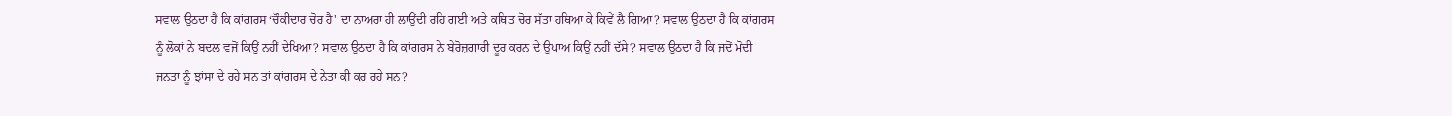ਸਵਾਲ ਉਠਦਾ ਹੈ ਕਿ ਕਾਂਗਰਸ ‘ਚੌਕੀਦਾਰ ਚੋਰ ਹੈ' ਦਾ ਨਾਅਰਾ ਹੀ ਲਾਉਂਦੀ ਰਹਿ ਗਈ ਅਤੇ ਕਥਿਤ ਚੋਰ ਸੱਤਾ ਹਥਿਆ ਕੇ ਕਿਵੇਂ ਲੈ ਗਿਆ? ਸਵਾਲ ਉਠਦਾ ਹੈ ਕਿ ਕਾਂਗਰਸ ਨੂੰ ਲੋਕਾਂ ਨੇ ਬਦਲ ਵਜੋਂ ਕਿਉਂ ਨਹੀਂ ਦੇਖਿਆ? ਸਵਾਲ ਉਠਦਾ ਹੈ ਕਿ ਕਾਂਗਰਸ ਨੇ ਬੇਰੋਜ਼ਗਾਰੀ ਦੂਰ ਕਰਨ ਦੇ ਉਪਾਅ ਕਿਉਂ ਨਹੀਂ ਦੱਸੇ? ਸਵਾਲ ਉਠਦਾ ਹੈ ਕਿ ਜਦੋਂ ਮੋਦੀ ਜਨਤਾ ਨੂੰ ਝਾਂਸਾ ਦੇ ਰਹੇ ਸਨ ਤਾਂ ਕਾਂਗਰਸ ਦੇ ਨੇਤਾ ਕੀ ਕਰ ਰਹੇ ਸਨ?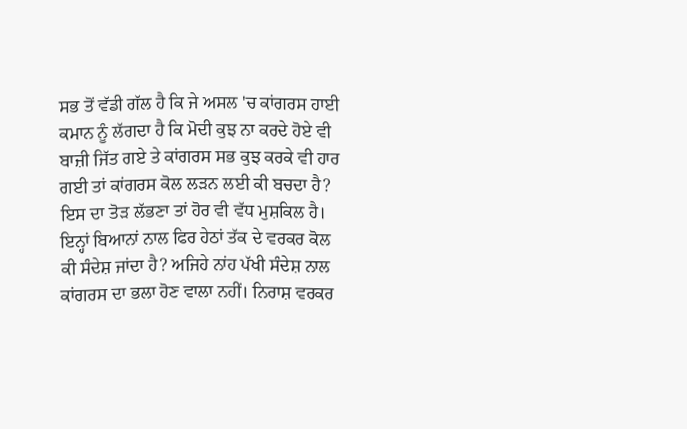ਸਭ ਤੋਂ ਵੱਡੀ ਗੱਲ ਹੈ ਕਿ ਜੇ ਅਸਲ 'ਚ ਕਾਂਗਰਸ ਹਾਈ ਕਮਾਨ ਨੂੰ ਲੱਗਦਾ ਹੈ ਕਿ ਮੋਦੀ ਕੁਝ ਨਾ ਕਰਦੇ ਹੋਏ ਵੀ ਬਾਜ਼ੀ ਜਿੱਤ ਗਏ ਤੇ ਕਾਂਗਰਸ ਸਭ ਕੁਝ ਕਰਕੇ ਵੀ ਹਾਰ ਗਈ ਤਾਂ ਕਾਂਗਰਸ ਕੋਲ ਲੜਨ ਲਈ ਕੀ ਬਚਦਾ ਹੈ? ਇਸ ਦਾ ਤੋੜ ਲੱਭਣਾ ਤਾਂ ਹੋਰ ਵੀ ਵੱਧ ਮੁਸ਼ਕਿਲ ਹੈ। ਇਨ੍ਹਾਂ ਬਿਆਨਾਂ ਨਾਲ ਫਿਰ ਹੇਠਾਂ ਤੱਕ ਦੇ ਵਰਕਰ ਕੋਲ ਕੀ ਸੰਦੇਸ਼ ਜਾਂਦਾ ਹੈ? ਅਜਿਹੇ ਨਾਂਹ ਪੱਖੀ ਸੰਦੇਸ਼ ਨਾਲ ਕਾਂਗਰਸ ਦਾ ਭਲਾ ਹੋਣ ਵਾਲਾ ਨਹੀਂ। ਨਿਰਾਸ਼ ਵਰਕਰ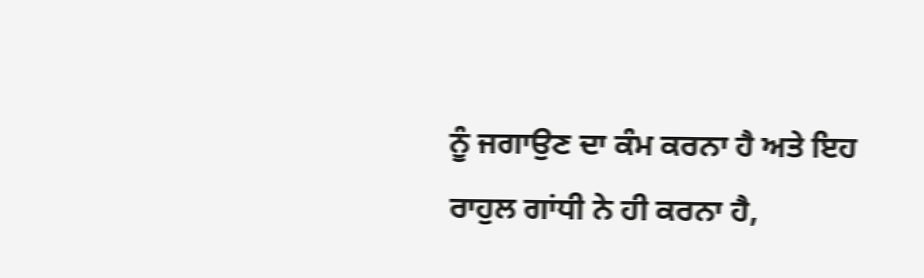ਨੂੰ ਜਗਾਉਣ ਦਾ ਕੰਮ ਕਰਨਾ ਹੈ ਅਤੇ ਇਹ ਰਾਹੁਲ ਗਾਂਧੀ ਨੇ ਹੀ ਕਰਨਾ ਹੈ,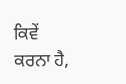ਕਿਵੇਂ ਕਰਨਾ ਹੈ,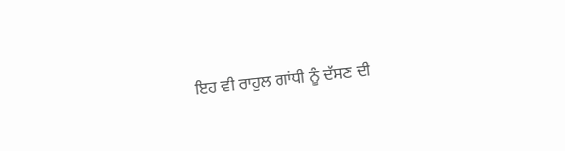ਇਹ ਵੀ ਰਾਹੁਲ ਗਾਂਧੀ ਨੂੰ ਦੱਸਣ ਦੀ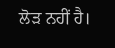ਲੋੜ ਨਹੀਂ ਹੈ।